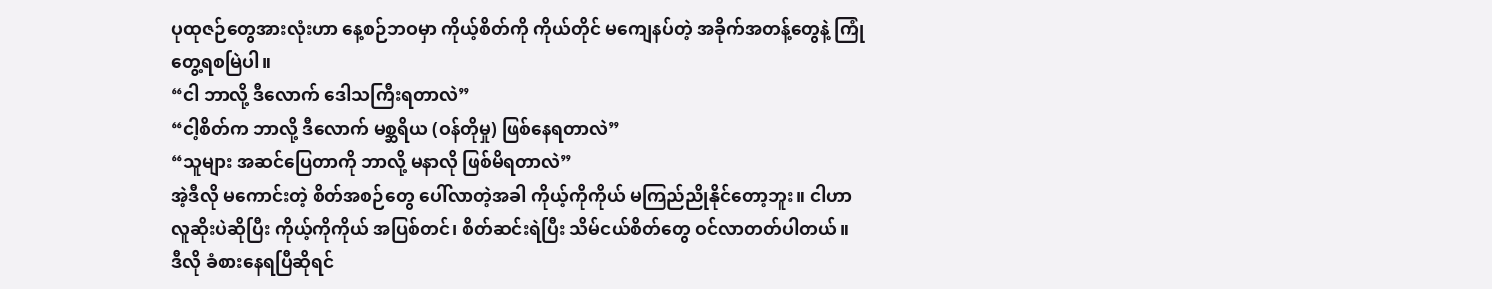ပုထုဇဉ်တွေအားလုံးဟာ နေ့စဉ်ဘဝမှာ ကိုယ့်စိတ်ကို ကိုယ်တိုင် မကျေနပ်တဲ့ အခိုက်အတန့်တွေနဲ့ ကြုံတွေ့ရစမြဲပါ။
“ငါ ဘာလို့ ဒီလောက် ဒေါသကြီးရတာလဲ”
“ငါ့စိတ်က ဘာလို့ ဒီလောက် မစ္ဆရိယ (ဝန်တိုမှု) ဖြစ်နေရတာလဲ”
“သူများ အဆင်ပြေတာကို ဘာလို့ မနာလို ဖြစ်မိရတာလဲ”
အဲ့ဒီလို မကောင်းတဲ့ စိတ်အစဉ်တွေ ပေါ်လာတဲ့အခါ ကိုယ့်ကိုကိုယ် မကြည်ညိုနိုင်တော့ဘူး။ ငါဟာ လူဆိုးပဲဆိုပြီး ကိုယ့်ကိုကိုယ် အပြစ်တင်၊ စိတ်ဆင်းရဲပြီး သိမ်ငယ်စိတ်တွေ ဝင်လာတတ်ပါတယ်။
ဒီလို ခံစားနေရပြီဆိုရင်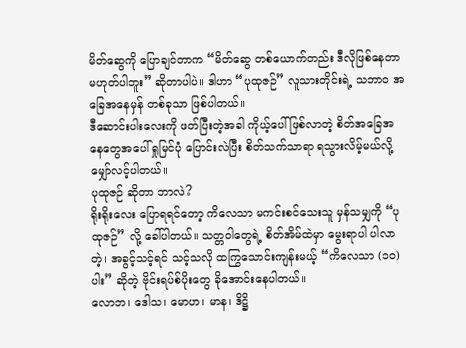မိတ်ဆွေကို ပြောချင်တာက “မိတ်ဆွေ တစ်ယောက်တည်း ဒီလိုဖြစ်နေတာ မဟုတ်ပါဘူး” ဆိုတာပါပဲ။ ဒါဟာ “ပုထုဇဉ်” လူသားတိုင်းရဲ့ သဘာဝ အခြေအနေမှန် တစ်ခုသာ ဖြစ်ပါတယ်။
ဒီဆောင်းပါးလေးကို ဖတ်ပြီးတဲ့အခါ ကိုယ့်ပေါ်ဖြစ်လာတဲ့ စိတ်အခြေအနေတွေအပေါ် ရှုမြင်ပုံ ပြောင်းလဲပြီး စိတ်သက်သာရာ ရသွားလိမ့်မယ်လို့ မျှော်လင့်ပါတယ်။
ပုထုဇဉ် ဆိုတာ ဘာလဲ?
ရိုးရိုးလေး ပြောရရင်တော့ ကိလေသာ မကင်းစင်သေးသူ မှန်သမျှကို “ပုထုဇဉ်” လို့ ခေါ်ပါတယ်။ သတ္တဝါတွေရဲ့ စိတ်အိမ်ထဲမှာ မွေးရာပါ ပါလာတဲ့၊ အခွင့်သင့်ရင် သင့်သလို ထကြွသောင်းကျန်းမယ့် “ကိလေသာ (၁၀) ပါး” ဆိုတဲ့ ဗိုင်းရပ်စ်ပိုးတွေ ခိုအောင်းနေပါတယ်။
လောဘ၊ ဒေါသ၊ မောဟ၊ မာန၊ ဒိဋ္ဌိ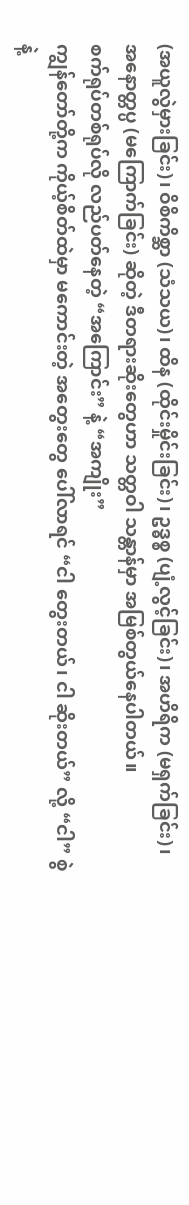(အယူလွဲမှားခြင်း)၊ ဝိစိကိစ္ဆာ (သံသယ)၊ ထိန (ထိုင်းမှိုင်းခြင်း)၊ ဥဒ္ဓစ္စ (ပျံ့လွင့်ခြင်း)၊ အဟိရိက (မရှက်ခြင်း)၊ အနောတ္တပ္ပ (မကြောက်ခြင်း) ဆိုတဲ့ ဒီတရားဆိုးတွေဟာ သတ္တဝါ သန္တာန်မှာ အမြစ်တွယ်နေပါတယ်။
စက်ရုပ်တစ်ရုပ်လို လည်ပတ်နေတဲ့ “အကြောင်း” နဲ့ “အကျိုး”
ကျွန်တော်တို့က ကိုယ့်စိတ်ထဲမှာ မကောင်းတဲ့ အတွေးတွေ ပေါ်လာရင် “ငါ တွေးတယ်၊ ငါ ဆိုးတယ်” လို့ “ငါ” စွဲနဲ့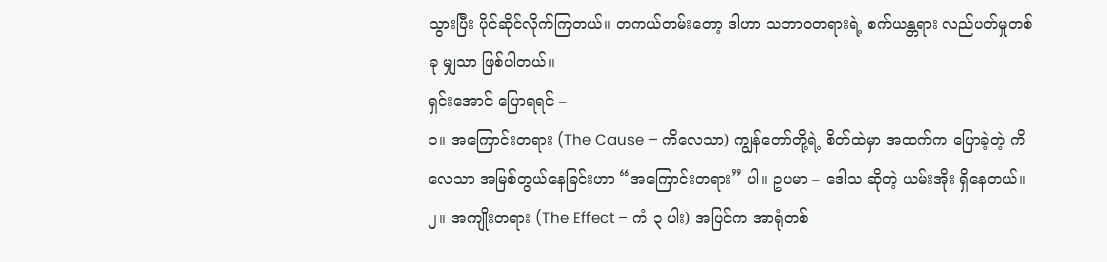သွားပြီး ပိုင်ဆိုင်လိုက်ကြတယ်။ တကယ်တမ်းတော့ ဒါဟာ သဘာဝတရားရဲ့ စက်ယန္တရား လည်ပတ်မှုတစ်ခု မျှသာ ဖြစ်ပါတယ်။
ရှင်းအောင် ပြောရရင် –
၁။ အကြောင်းတရား (The Cause – ကိလေသာ) ကျွန်တော်တို့ရဲ့ စိတ်ထဲမှာ အထက်က ပြောခဲ့တဲ့ ကိလေသာ အမြစ်တွယ်နေခြင်းဟာ “အကြောင်းတရား” ပါ။ ဥပမာ – ဒေါသ ဆိုတဲ့ ယမ်းအိုး ရှိနေတယ်။
၂။ အကျိုးတရား (The Effect – ကံ ၃ ပါး) အပြင်က အာရုံတစ်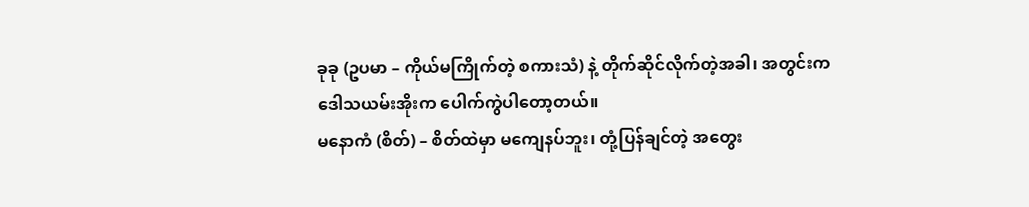ခုခု (ဥပမာ – ကိုယ်မကြိုက်တဲ့ စကားသံ) နဲ့ တိုက်ဆိုင်လိုက်တဲ့အခါ၊ အတွင်းက ဒေါသယမ်းအိုးက ပေါက်ကွဲပါတော့တယ်။
မနောကံ (စိတ်) – စိတ်ထဲမှာ မကျေနပ်ဘူး၊ တုံ့ပြန်ချင်တဲ့ အတွေး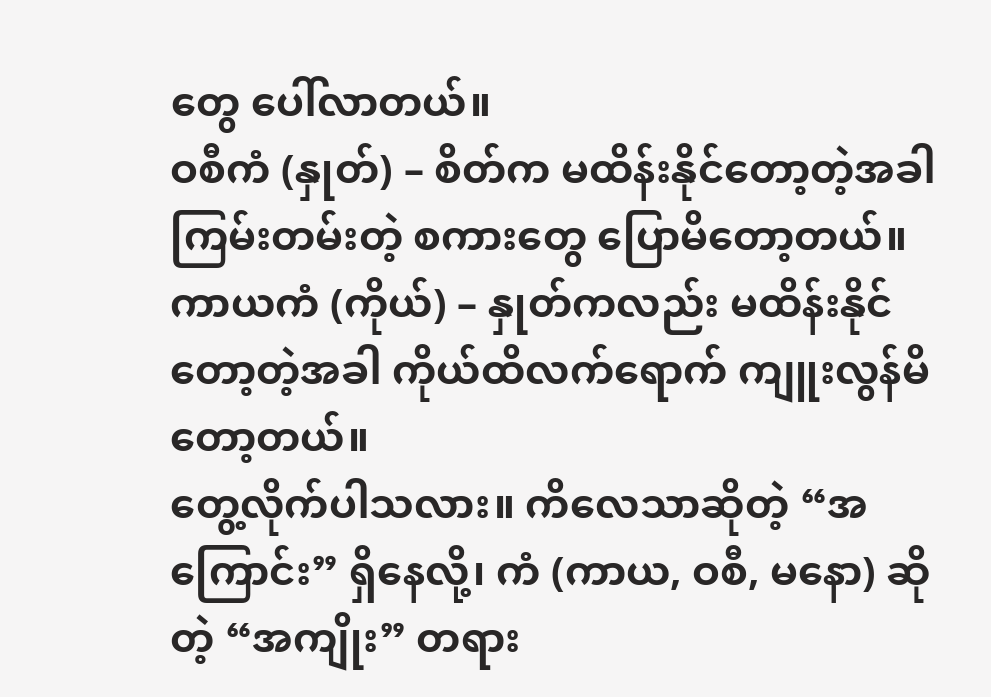တွေ ပေါ်လာတယ်။
ဝစီကံ (နှုတ်) – စိတ်က မထိန်းနိုင်တော့တဲ့အခါ ကြမ်းတမ်းတဲ့ စကားတွေ ပြောမိတော့တယ်။
ကာယကံ (ကိုယ်) – နှုတ်ကလည်း မထိန်းနိုင်တော့တဲ့အခါ ကိုယ်ထိလက်ရောက် ကျူးလွန်မိတော့တယ်။
တွေ့လိုက်ပါသလား။ ကိလေသာဆိုတဲ့ “အကြောင်း” ရှိနေလို့၊ ကံ (ကာယ, ဝစီ, မနော) ဆိုတဲ့ “အကျိုး” တရား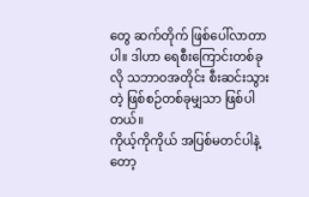တွေ ဆက်တိုက် ဖြစ်ပေါ်လာတာပါ။ ဒါဟာ ရေစီးကြောင်းတစ်ခုလို သဘာဝအတိုင်း စီးဆင်းသွားတဲ့ ဖြစ်စဉ်တစ်ခုမျှသာ ဖြစ်ပါတယ်။
ကိုယ့်ကိုကိုယ် အပြစ်မတင်ပါနဲ့တော့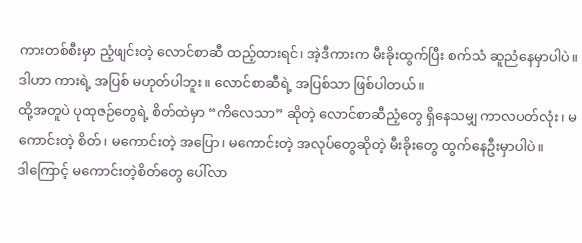ကားတစ်စီးမှာ ညံ့ဖျင်းတဲ့ လောင်စာဆီ ထည့်ထားရင်၊ အဲ့ဒီကားက မီးခိုးထွက်ပြီး စက်သံ ဆူညံနေမှာပါပဲ။ ဒါဟာ ကားရဲ့ အပြစ် မဟုတ်ပါဘူး။ လောင်စာဆီရဲ့ အပြစ်သာ ဖြစ်ပါတယ်။
ထို့အတူပဲ ပုထုဇဉ်တွေရဲ့ စိတ်ထဲမှာ “ကိလေသာ” ဆိုတဲ့ လောင်စာဆီညံ့တွေ ရှိနေသမျှ ကာလပတ်လုံး၊ မကောင်းတဲ့ စိတ်၊ မကောင်းတဲ့ အပြော၊ မကောင်းတဲ့ အလုပ်တွေဆိုတဲ့ မီးခိုးတွေ ထွက်နေဦးမှာပါပဲ။
ဒါကြောင့် မကောင်းတဲ့စိတ်တွေ ပေါ်လာ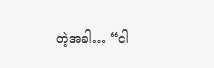တဲ့အခါ… “ငါ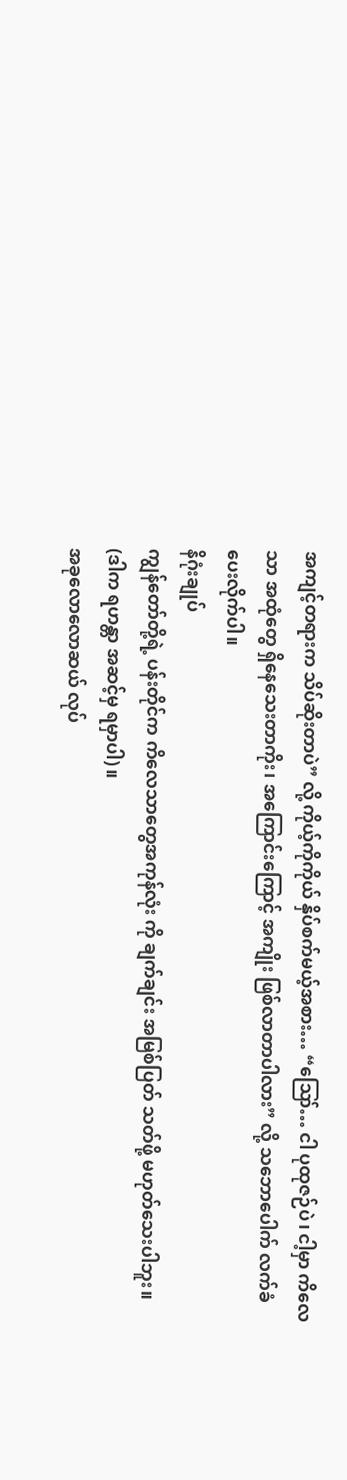အကျင့်တရားက သိပ်ဆိုးတာပဲ” လို့ ကိုယ့်ကိုကိုယ် နှိပ်စက်မယ့်အစား… “ဪ… ငါ ပုထုဇဉ်ပဲ၊ ငါ့မှာ ကိလေသာ အထုံတွေ ရှိနေသေးတာကိုး၊ အကြောင်းကြောင့် အကျိုး ဖြစ်လာတာပါလား” လို့ သဘောပေါက် လက်ခံပေးလိုက်ပါ။
နိဂုံးချုပ်
ကျွန်တော်တို့ရဲ့ ပန်းတိုင်က ကိလေသာတွေအကုန်လုံး ကို ချက်ချင်း အမြစ်ပြတ် သတ်ဖို့ မဟုတ်သေးပါဘူး။ (ဒါက ရဟန္တာ အဆင့်မှ ရမှာပါ)။
အခုလောလောဆယ် လုပ်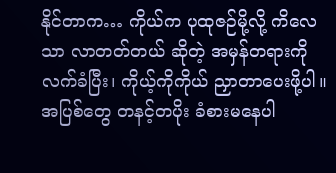နိုင်တာက… ကိုယ်က ပုထုဇဉ်မို့လို့ ကိလေသာ လာတတ်တယ် ဆိုတဲ့ အမှန်တရားကို လက်ခံပြီး၊ ကိုယ့်ကိုကိုယ် ညှာတာပေးဖို့ပါ။ အပြစ်တွေ တနင့်တပိုး ခံစားမနေပါ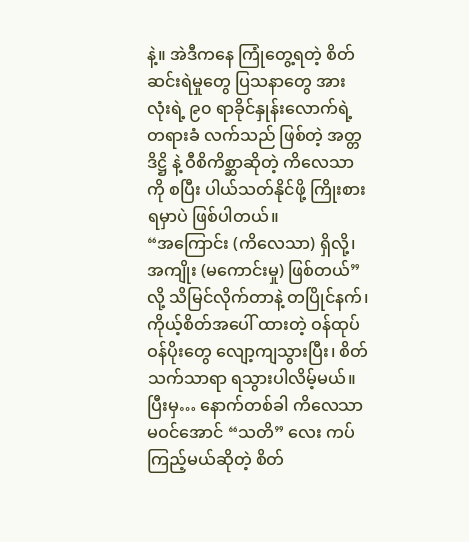နဲ့။ အဲဒီကနေ ကြုံတွေ့ရတဲ့ စိတ်ဆင်းရဲမှုတွေ ပြသနာတွေ အားလုံးရဲ့ ၉၀ ရာခိုင်နှုန်းလောက်ရဲ့ တရားခံ လက်သည် ဖြစ်တဲ့ အတ္တဒိဋ္ဌိ နဲ့ ဝီစိကိစ္ဆာဆိုတဲ့ ကိလေသာကို စပြီး ပါယ်သတ်နိုင်ဖို့ ကြိုးစားရမှာပဲ ဖြစ်ပါတယ်။
“အကြောင်း (ကိလေသာ) ရှိလို့၊ အကျိုး (မကောင်းမှု) ဖြစ်တယ်” လို့ သိမြင်လိုက်တာနဲ့ တပြိုင်နက်၊ ကိုယ့်စိတ်အပေါ် ထားတဲ့ ဝန်ထုပ်ဝန်ပိုးတွေ လျော့ကျသွားပြီး၊ စိတ်သက်သာရာ ရသွားပါလိမ့်မယ်။
ပြီးမှ… နောက်တစ်ခါ ကိလေသာ မဝင်အောင် “သတိ” လေး ကပ်ကြည့်မယ်ဆိုတဲ့ စိတ်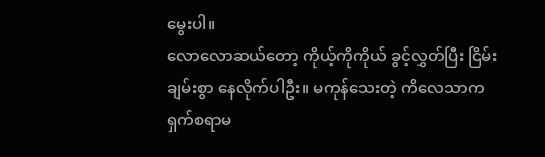မွေးပါ။
လောလောဆယ်တော့ ကိုယ့်ကိုကိုယ် ခွင့်လွှတ်ပြီး ငြိမ်းချမ်းစွာ နေလိုက်ပါဦး။ မကုန်သေးတဲ့ ကိလေသာက ရှက်စရာမ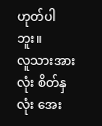ဟုတ်ပါဘူး။
လူသားအားလုံး စိတ်နှလုံး အေး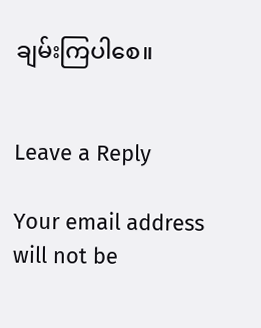ချမ်းကြပါစေ။


Leave a Reply

Your email address will not be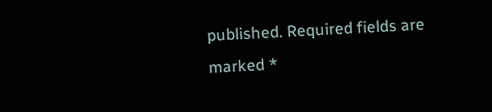published. Required fields are marked *